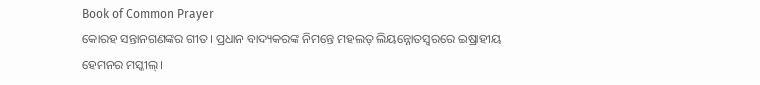Book of Common Prayer
କୋରହ ସନ୍ତାନଗଣଙ୍କର ଗୀତ। ପ୍ରଧାନ ବାଦ୍ୟକରଙ୍କ ନିମନ୍ତେ ମହଲତ୍ ଲିୟନ୍ନୋତସ୍ୱରରେ ଇଷ୍ରାହୀୟ ହେମନର ମସ୍କୀଲ୍।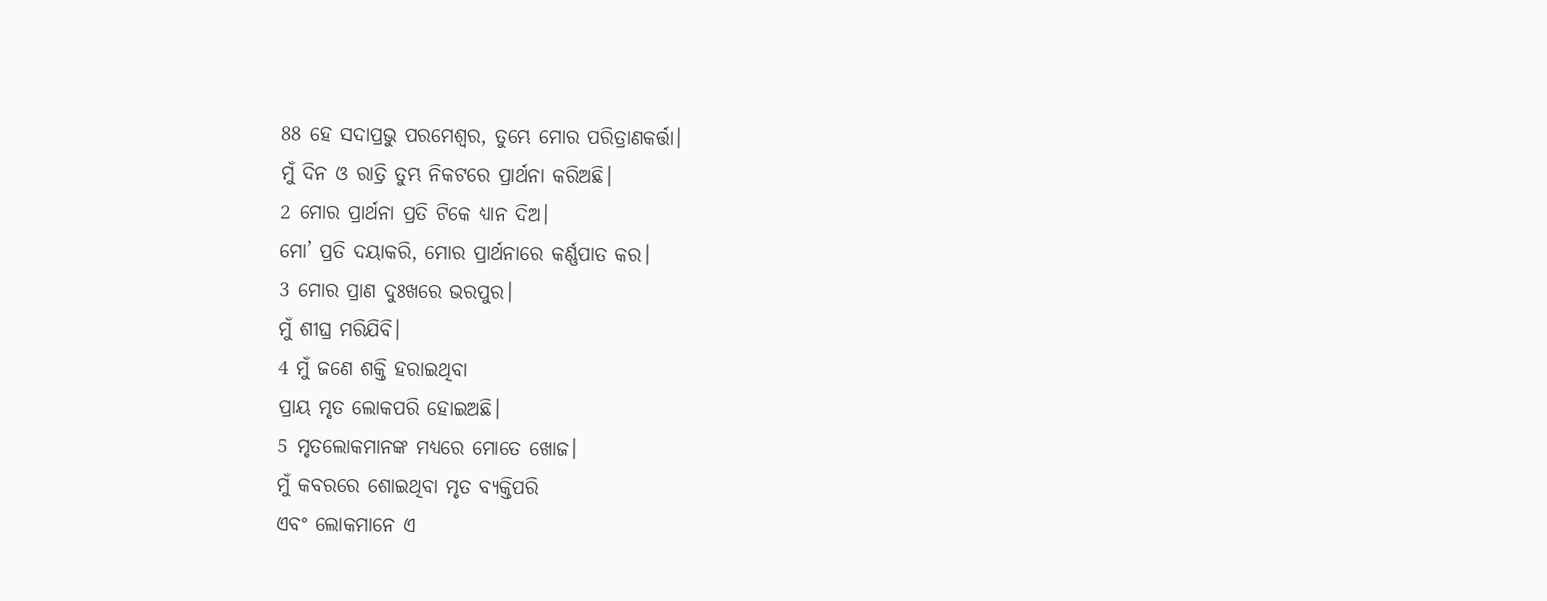88 ହେ ସଦାପ୍ରଭୁ ପରମେଶ୍ୱର, ତୁମ୍ଭେ ମୋର ପରିତ୍ରାଣକର୍ତ୍ତା।
ମୁଁ ଦିନ ଓ ରାତ୍ରି ତୁମ୍ଭ ନିକଟରେ ପ୍ରାର୍ଥନା କରିଅଛି।
2 ମୋର ପ୍ରାର୍ଥନା ପ୍ରତି ଟିକେ ଧ୍ୟାନ ଦିଅ।
ମୋ’ ପ୍ରତି ଦୟାକରି, ମୋର ପ୍ରାର୍ଥନାରେ କର୍ଣ୍ଣପାତ କର।
3 ମୋର ପ୍ରାଣ ଦୁଃଖରେ ଭରପୁର।
ମୁଁ ଶୀଘ୍ର ମରିଯିବି।
4 ମୁଁ ଜଣେ ଶକ୍ତି ହରାଇଥିବା
ପ୍ରାୟ ମୃତ ଲୋକପରି ହୋଇଅଛି।
5 ମୃତଲୋକମାନଙ୍କ ମଧ୍ୟରେ ମୋତେ ଖୋଜ।
ମୁଁ କବରରେ ଶୋଇଥିବା ମୃତ ବ୍ୟକ୍ତିପରି
ଏବଂ ଲୋକମାନେ ଏ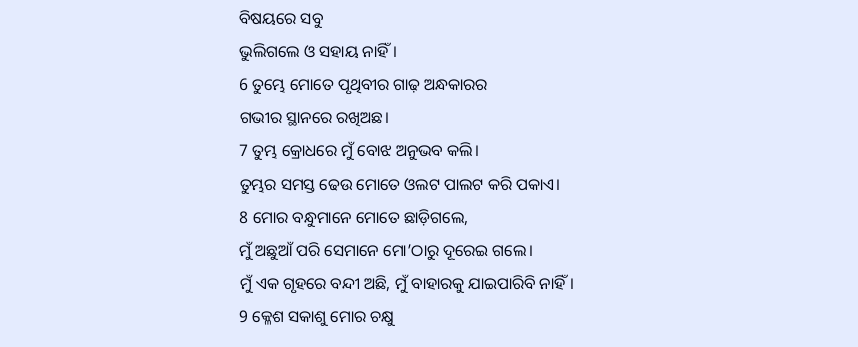ବିଷୟରେ ସବୁ
ଭୁଲିଗଲେ ଓ ସହାୟ ନାହିଁ।
6 ତୁମ୍ଭେ ମୋତେ ପୃଥିବୀର ଗାଢ଼ ଅନ୍ଧକାରର
ଗଭୀର ସ୍ଥାନରେ ରଖିଅଛ।
7 ତୁମ୍ଭ କ୍ରୋଧରେ ମୁଁ ବୋଝ ଅନୁଭବ କଲି।
ତୁମ୍ଭର ସମସ୍ତ ଢେଉ ମୋତେ ଓଲଟ ପାଲଟ କରି ପକାଏ।
8 ମୋର ବନ୍ଧୁମାନେ ମୋତେ ଛାଡ଼ିଗଲେ,
ମୁଁ ଅଛୁଆଁ ପରି ସେମାନେ ମୋ’ଠାରୁ ଦୂରେଇ ଗଲେ।
ମୁଁ ଏକ ଗୃହରେ ବନ୍ଦୀ ଅଛି, ମୁଁ ବାହାରକୁ ଯାଇପାରିବି ନାହିଁ।
9 କ୍ଳେଶ ସକାଶୁ ମୋର ଚକ୍ଷୁ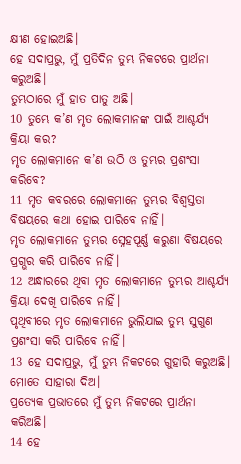କ୍ଷୀଣ ହୋଇଅଛି।
ହେ ସଦାପ୍ରଭୁ, ମୁଁ ପ୍ରତିଦିନ ତୁମ୍ଭ ନିକଟରେ ପ୍ରାର୍ଥନା କରୁଅଛି।
ତୁମ୍ଭଠାରେ ମୁଁ ହାତ ପାତୁ ଅଛି।
10 ତୁମ୍ଭେ କ’ଣ ମୃତ ଲୋକମାନଙ୍କ ପାଇଁ ଆଶ୍ଚର୍ଯ୍ୟ କ୍ରିୟା କର?
ମୃତ ଲୋକମାନେ କ’ଣ ଉଠି ଓ ତୁମ୍ଭର ପ୍ରଶଂସା କରିବେ?
11 ମୃତ କବରରେ ଲୋକମାନେ ତୁମ୍ଭର ବିଶ୍ୱସ୍ତତା ବିଷୟରେ କଥା ହୋଇ ପାରିବେ ନାହିଁ।
ମୃତ ଲୋକମାନେ ତୁମ୍ଭର ସ୍ନେହପୂର୍ଣ୍ଣ କରୁଣା ବିଷୟରେ ପ୍ରଗ୍ଭର କରି ପାରିବେ ନାହିଁ।
12 ଅନ୍ଧାରରେ ଥିବା ମୃତ ଲୋକମାନେ ତୁମ୍ଭର ଆଶ୍ଚର୍ଯ୍ୟ କ୍ରିୟା ଦେଖି ପାରିବେ ନାହିଁ।
ପୃଥିବୀରେ ମୃତ ଲୋକମାନେ ଭୁଲିଯାଇ ତୁମ୍ଭ ସୁଗୁଣ ପ୍ରଶଂସା କରି ପାରିବେ ନାହିଁ।
13 ହେ ସଦାପ୍ରଭୁ, ମୁଁ ତୁମ୍ଭ ନିକଟରେ ଗୁହାରି କରୁଅଛି।
ମୋତେ ସାହାରା ଦିଅ।
ପ୍ରତ୍ୟେକ ପ୍ରଭାତରେ ମୁଁ ତୁମ୍ଭ ନିକଟରେ ପ୍ରାର୍ଥନା କରିଅଛି।
14 ହେ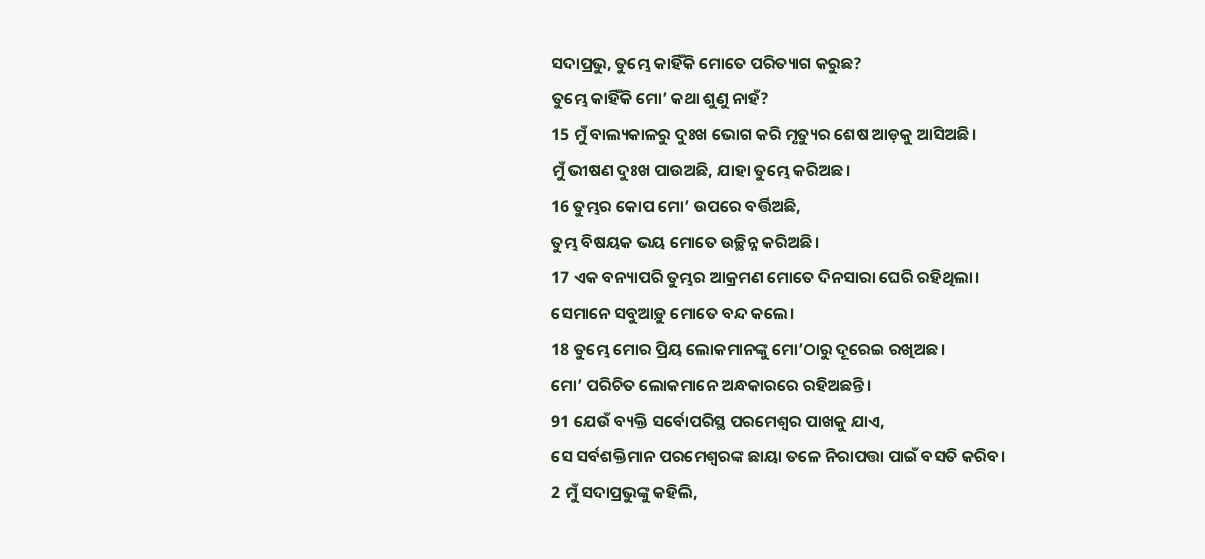ସଦାପ୍ରଭୁ, ତୁମ୍ଭେ କାହିଁକି ମୋତେ ପରିତ୍ୟାଗ କରୁଛ?
ତୁମ୍ଭେ କାହିଁକି ମୋ’ କଥା ଶୁଣୁ ନାହଁ?
15 ମୁଁ ବାଲ୍ୟକାଳରୁ ଦୁଃଖ ଭୋଗ କରି ମୃତ୍ୟୁର ଶେଷ ଆଡ଼କୁ ଆସିଅଛି।
ମୁଁ ଭୀଷଣ ଦୁଃଖ ପାଉଅଛି, ଯାହା ତୁମ୍ଭେ କରିଅଛ।
16 ତୁମ୍ଭର କୋପ ମୋ’ ଉପରେ ବର୍ତ୍ତିଅଛି,
ତୁମ୍ଭ ବିଷୟକ ଭୟ ମୋତେ ଉଚ୍ଛିନ୍ନ କରିଅଛି।
17 ଏକ ବନ୍ୟାପରି ତୁମ୍ଭର ଆକ୍ରମଣ ମୋତେ ଦିନସାରା ଘେରି ରହିଥିଲା।
ସେମାନେ ସବୁଆଡ଼ୁ ମୋତେ ବନ୍ଦ କଲେ।
18 ତୁମ୍ଭେ ମୋର ପ୍ରିୟ ଲୋକମାନଙ୍କୁ ମୋ’ଠାରୁ ଦୂରେଇ ରଖିଅଛ।
ମୋ’ ପରିଚିତ ଲୋକମାନେ ଅନ୍ଧକାରରେ ରହିଅଛନ୍ତି।
91 ଯେଉଁ ବ୍ୟକ୍ତି ସର୍ବୋପରିସ୍ଥ ପରମେଶ୍ୱର ପାଖକୁ ଯାଏ,
ସେ ସର୍ବଶକ୍ତିମାନ ପରମେଶ୍ୱରଙ୍କ ଛାୟା ତଳେ ନିରାପତ୍ତା ପାଇଁ ବସତି କରିବ।
2 ମୁଁ ସଦାପ୍ରଭୁଙ୍କୁ କହିଲି,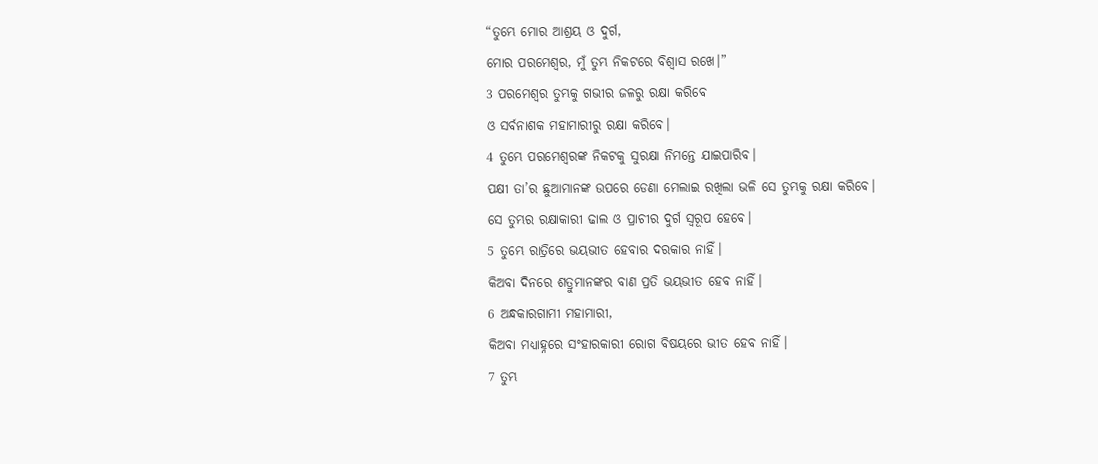“ତୁମ୍ଭେ ମୋର ଆଶ୍ରୟ ଓ ଦୁର୍ଗ,
ମୋର ପରମେଶ୍ୱର, ମୁଁ ତୁମ୍ଭ ନିକଟରେ ବିଶ୍ୱାସ ରଖେ।”
3 ପରମେଶ୍ୱର ତୁମ୍ଭକୁ ଗଭୀର ଜଳରୁ ରକ୍ଷା କରିବେ
ଓ ସର୍ବନାଶକ ମହାମାରୀରୁ ରକ୍ଷା କରିବେ।
4 ତୁମ୍ଭେ ପରମେଶ୍ୱରଙ୍କ ନିକଟକୁ ସୁରକ୍ଷା ନିମନ୍ତେ ଯାଇପାରିବ।
ପକ୍ଷୀ ତା’ର ଛୁଆମାନଙ୍କ ଉପରେ ଡେଣା ମେଲାଇ ରଖିଲା ଭଳି ସେ ତୁମ୍ଭକୁ ରକ୍ଷା କରିବେ।
ସେ ତୁମ୍ଭର ରକ୍ଷାକାରୀ ଢାଲ ଓ ପ୍ରାଚୀର ଦୁର୍ଗ ସ୍ୱରୂପ ହେବେ।
5 ତୁମ୍ଭେ ରାତ୍ରିରେ ଭୟଭୀତ ହେବାର ଦରକାର ନାହିଁ।
କିଅବା ଦିନରେ ଶତ୍ରୁମାନଙ୍କର ବାଣ ପ୍ରତି ଭୟଭୀତ ହେବ ନାହିଁ।
6 ଅନ୍ଧକାରଗାମୀ ମହାମାରୀ,
କିଅବା ମଧ୍ୟାହ୍ନରେ ସଂହାରକାରୀ ରୋଗ ବିଷୟରେ ଭୀତ ହେବ ନାହିଁ।
7 ତୁମ୍ଭ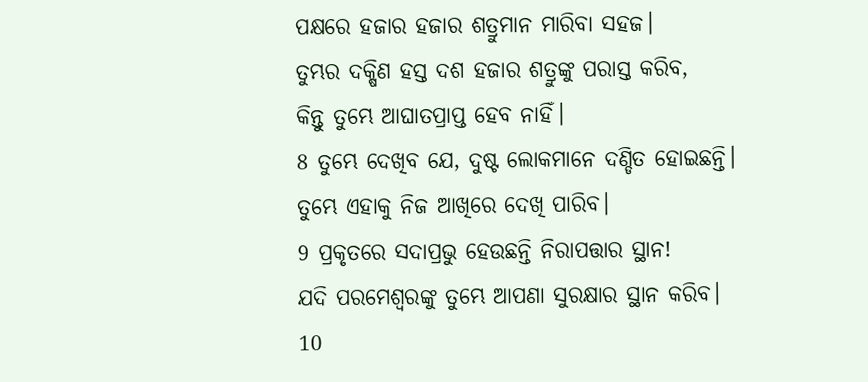ପକ୍ଷରେ ହଜାର ହଜାର ଶତ୍ରୁମାନ ମାରିବା ସହଜ।
ତୁମ୍ଭର ଦକ୍ଷିଣ ହସ୍ତ ଦଶ ହଜାର ଶତ୍ରୁଙ୍କୁ ପରାସ୍ତ କରିବ,
କିନ୍ତୁ ତୁମ୍ଭେ ଆଘାତପ୍ରାପ୍ତ ହେବ ନାହିଁ।
8 ତୁମ୍ଭେ ଦେଖିବ ଯେ, ଦୁଷ୍ଟ ଲୋକମାନେ ଦଣ୍ଡିତ ହୋଇଛନ୍ତି।
ତୁମ୍ଭେ ଏହାକୁ ନିଜ ଆଖିରେ ଦେଖି ପାରିବ।
9 ପ୍ରକୃତରେ ସଦାପ୍ରଭୁ ହେଉଛନ୍ତି ନିରାପତ୍ତାର ସ୍ଥାନ!
ଯଦି ପରମେଶ୍ୱରଙ୍କୁ ତୁମ୍ଭେ ଆପଣା ସୁରକ୍ଷାର ସ୍ଥାନ କରିବ।
10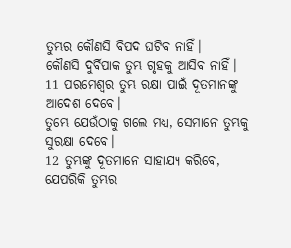ତୁମ୍ଭର କୌଣସି ବିପଦ ଘଟିବ ନାହିଁ।
କୌଣସି ଦୁର୍ବିପାକ ତୁମ୍ଭ ଗୃହକୁ ଆସିବ ନାହିଁ।
11 ପରମେଶ୍ୱର ତୁମ୍ଭ ରକ୍ଷା ପାଇଁ ଦୂତମାନଙ୍କୁ ଆଦେଶ ଦେବେ।
ତୁମ୍ଭେ ଯେଉଁଠାକୁ ଗଲେ ମଧ୍ୟ, ସେମାନେ ତୁମ୍ଭକୁ ସୁରକ୍ଷା ଦେବେ।
12 ତୁମ୍ଭଙ୍କୁ ଦୂତମାନେ ସାହାଯ୍ୟ କରିବେ,
ଯେପରିକି ତୁମ୍ଭର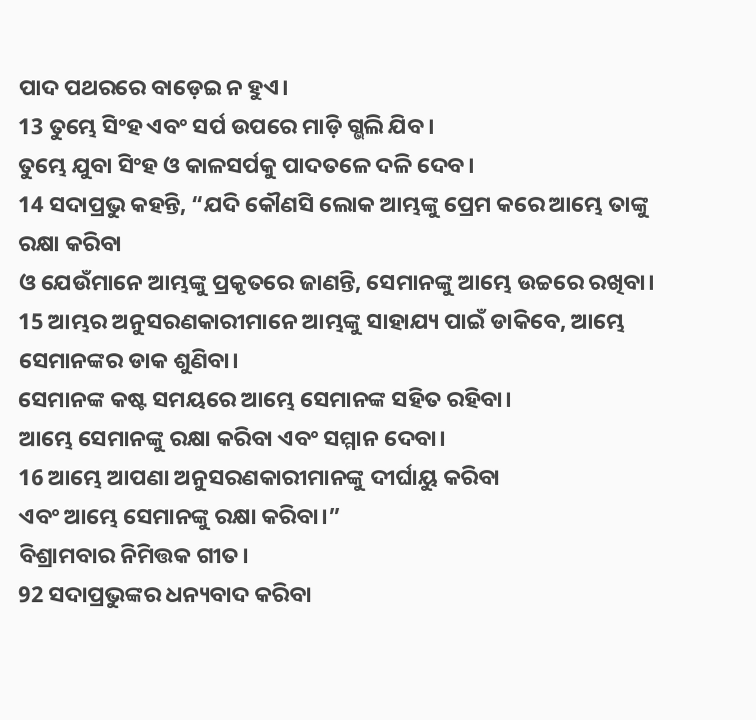ପାଦ ପଥରରେ ବାଡ଼େଇ ନ ହୁଏ।
13 ତୁମ୍ଭେ ସିଂହ ଏବଂ ସର୍ପ ଉପରେ ମାଡ଼ି ଗ୍ଭଲି ଯିବ।
ତୁମ୍ଭେ ଯୁବା ସିଂହ ଓ କାଳସର୍ପକୁ ପାଦତଳେ ଦଳି ଦେବ।
14 ସଦାପ୍ରଭୁ କହନ୍ତି, “ଯଦି କୌଣସି ଲୋକ ଆମ୍ଭଙ୍କୁ ପ୍ରେମ କରେ ଆମ୍ଭେ ତାଙ୍କୁ ରକ୍ଷା କରିବା
ଓ ଯେଉଁମାନେ ଆମ୍ଭଙ୍କୁ ପ୍ରକୃତରେ ଜାଣନ୍ତି, ସେମାନଙ୍କୁ ଆମ୍ଭେ ଉଚ୍ଚରେ ରଖିବା।
15 ଆମ୍ଭର ଅନୁସରଣକାରୀମାନେ ଆମ୍ଭଙ୍କୁ ସାହାଯ୍ୟ ପାଇଁ ଡାକିବେ, ଆମ୍ଭେ ସେମାନଙ୍କର ଡାକ ଶୁଣିବା।
ସେମାନଙ୍କ କଷ୍ଟ ସମୟରେ ଆମ୍ଭେ ସେମାନଙ୍କ ସହିତ ରହିବା।
ଆମ୍ଭେ ସେମାନଙ୍କୁ ରକ୍ଷା କରିବା ଏବଂ ସମ୍ମାନ ଦେବା।
16 ଆମ୍ଭେ ଆପଣା ଅନୁସରଣକାରୀମାନଙ୍କୁ ଦୀର୍ଘାୟୁ କରିବା
ଏବଂ ଆମ୍ଭେ ସେମାନଙ୍କୁ ରକ୍ଷା କରିବା।”
ବିଶ୍ରାମବାର ନିମିତ୍ତକ ଗୀତ।
92 ସଦାପ୍ରଭୁଙ୍କର ଧନ୍ୟବାଦ କରିବା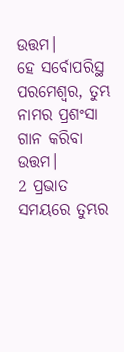ଉତ୍ତମ।
ହେ ସର୍ବୋପରିସ୍ଥ ପରମେଶ୍ୱର, ତୁମ୍ଭ ନାମର ପ୍ରଶଂସା ଗାନ କରିବା ଉତ୍ତମ।
2 ପ୍ରଭାତ ସମୟରେ ତୁମ୍ଭର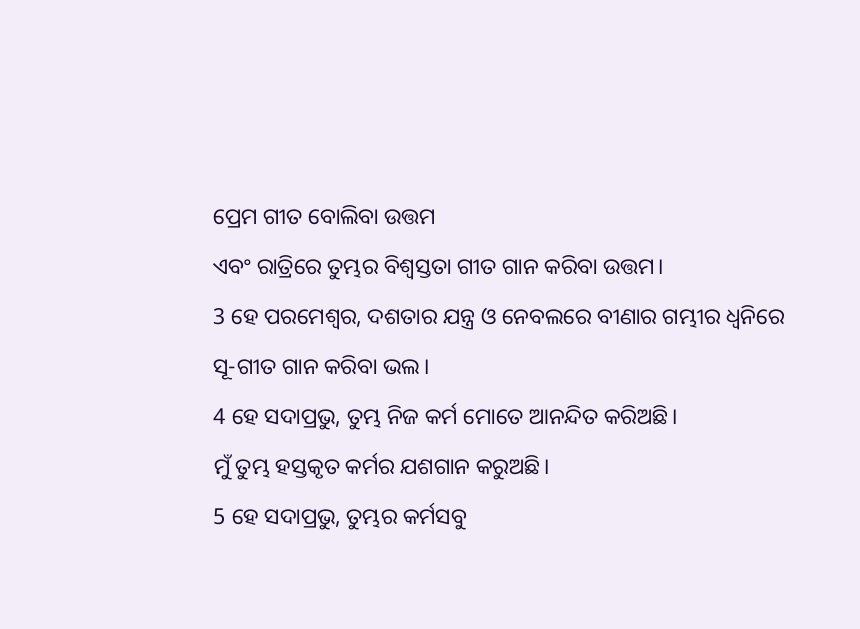ପ୍ରେମ ଗୀତ ବୋଲିବା ଉତ୍ତମ
ଏବଂ ରାତ୍ରିରେ ତୁମ୍ଭର ବିଶ୍ୱସ୍ତତା ଗୀତ ଗାନ କରିବା ଉତ୍ତମ।
3 ହେ ପରମେଶ୍ୱର, ଦଶତାର ଯନ୍ତ୍ର ଓ ନେବଲରେ ବୀଣାର ଗମ୍ଭୀର ଧ୍ୱନିରେ
ସୂ-ଗୀତ ଗାନ କରିବା ଭଲ।
4 ହେ ସଦାପ୍ରଭୁ, ତୁମ୍ଭ ନିଜ କର୍ମ ମୋତେ ଆନନ୍ଦିତ କରିଅଛି।
ମୁଁ ତୁମ୍ଭ ହସ୍ତକୃତ କର୍ମର ଯଶଗାନ କରୁଅଛି।
5 ହେ ସଦାପ୍ରଭୁ, ତୁମ୍ଭର କର୍ମସବୁ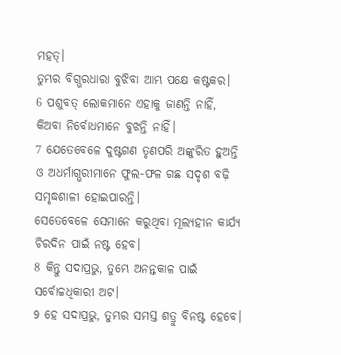ମହତ୍।
ତୁମ୍ଭର ବିଗ୍ଭରଧାରା ବୁଝିବା ଆମ୍ଭ ପକ୍ଷେ କଷ୍ଟକର।
6 ପଶୁବତ୍ ଲୋକମାନେ ଏହାକୁ ଜାଣନ୍ତି ନାହିଁ,
କିଅବା ନିର୍ବୋଧମାନେ ବୁଝନ୍ତି ନାହିଁ।
7 ଯେତେବେଳେ ଦୁଷ୍ଟଗଣ ତୃଣପରି ଅଙ୍କୁରିତ ହୁଅନ୍ତି
ଓ ଅଧର୍ମାଗ୍ଭରୀମାନେ ଫୁଲ-ଫଳ ଗଛ ସଦୃଶ ବଢ଼ି ସମୃଦ୍ଧଶାଳୀ ହୋଇପାରନ୍ତି।
ସେତେବେଳେ ସେମାନେ କରୁଥିବା ମୂଲ୍ୟହୀନ କାର୍ଯ୍ୟ ଚିରଦିନ ପାଇଁ ନଷ୍ଟ ହେବ।
8 କିନ୍ତୁ ସଦାପ୍ରଭୁ, ତୁମ୍ଭେ ଅନନ୍ତକାଳ ପାଇଁ ସର୍ବୋଚ୍ଚଧିକାରୀ ଅଟ।
9 ହେ ସଦାପ୍ରଭୁ, ତୁମ୍ଭର ସମସ୍ତ ଶତ୍ରୁ ବିନଷ୍ଟ ହେବେ।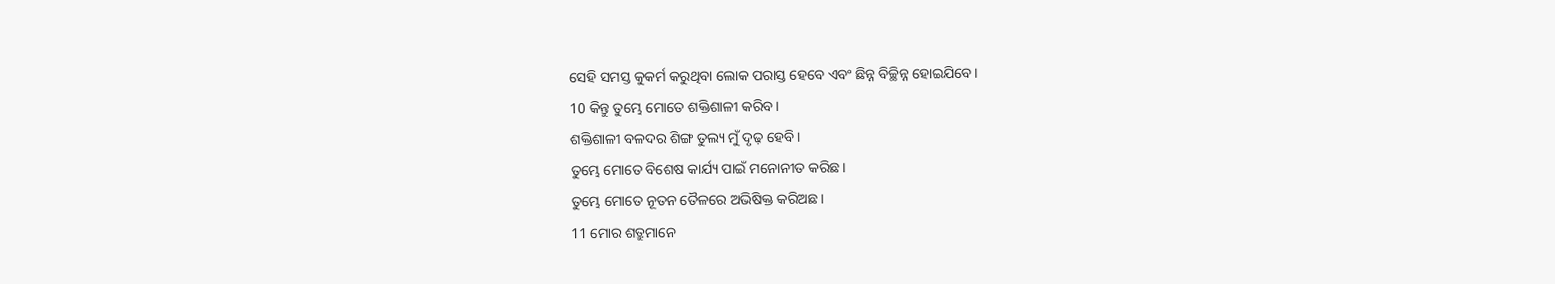ସେହି ସମସ୍ତ କୁକର୍ମ କରୁଥିବା ଲୋକ ପରାସ୍ତ ହେବେ ଏବଂ ଛିନ୍ନ ବିଚ୍ଛିନ୍ନ ହୋଇଯିବେ।
10 କିନ୍ତୁ ତୁମ୍ଭେ ମୋତେ ଶକ୍ତିଶାଳୀ କରିବ।
ଶକ୍ତିଶାଳୀ ବଳଦର ଶିଙ୍ଗ ତୁଲ୍ୟ ମୁଁ ଦୃଢ଼ ହେବି।
ତୁମ୍ଭେ ମୋତେ ବିଶେଷ କାର୍ଯ୍ୟ ପାଇଁ ମନୋନୀତ କରିଛ।
ତୁମ୍ଭେ ମୋତେ ନୂତନ ତୈଳରେ ଅଭିଷିକ୍ତ କରିଅଛ।
11 ମୋର ଶତ୍ରୁମାନେ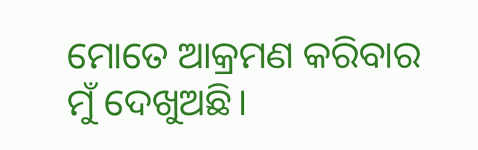ମୋତେ ଆକ୍ରମଣ କରିବାର ମୁଁ ଦେଖୁଅଛି।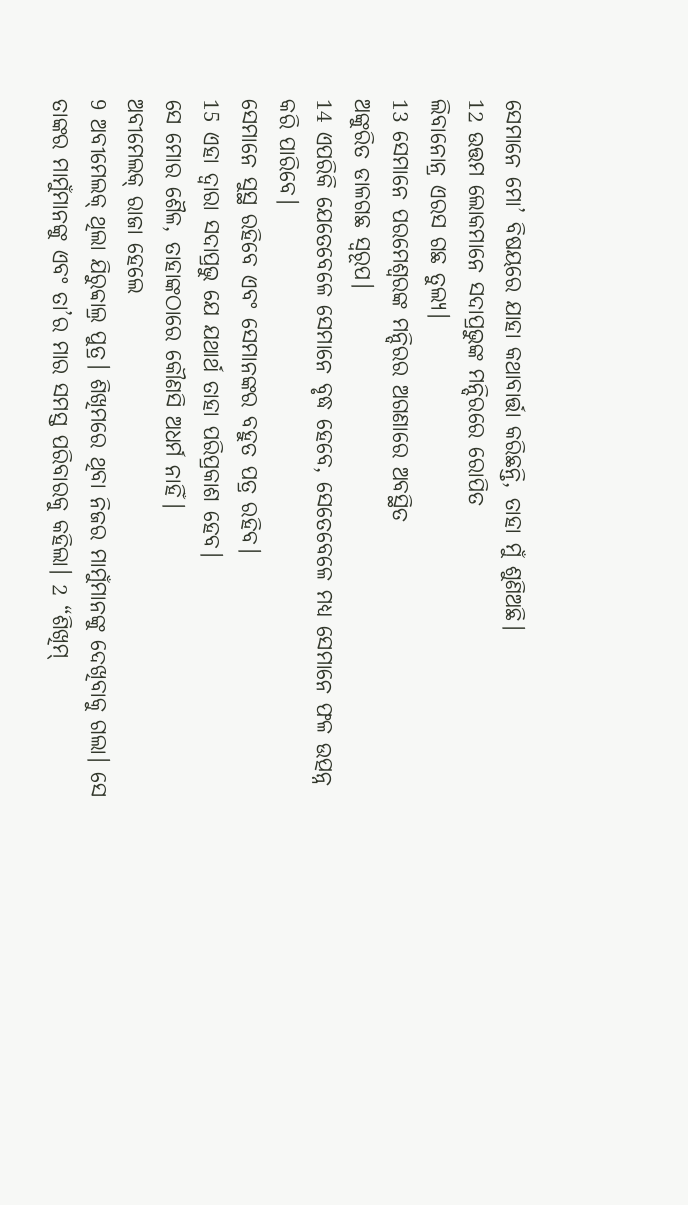ସେମାନେ ମୋ’ ବିଷୟରେ ଯାହା କଥାବାର୍ତ୍ତା କରିଛନ୍ତି, ତାହା ମୁଁ ଶୁଣିଅଛି।
12 ଉତ୍ତମ ଲୋକମାନେ ସଦାପ୍ରଭୁଙ୍କ ମନ୍ଦିରରେ ରୋପିତ
ଲିବାନୋନ୍ର ଏରସ ଗଛ ତୁଲ୍ୟ।
13 ସେମାନେ ପରମେଶ୍ୱରଙ୍କ ମନ୍ଦିରର ଅଗଣାରେ ଅବସ୍ଥିତ
ଅଙ୍କୁରିତ ଡାଳଗଛ ସ୍ୱରୂପ।
14 ଏପରିକି ଯେତେବେଳେ ସେମାନେ ବୃଦ୍ଧ ହେବେ, ସେତେବେଳେ ମଧ୍ୟ ସେମାନେ ଫଳ ଉତ୍ପନ୍ନ କରି ପାରିବେ।
ସେମାନେ ସୁସ୍ଥ ରହିବେ ଏବଂ ସେମାନଙ୍କର ବହୁତ ପତ୍ର ରହିବ।
15 ଏହା ଦ୍ୱାରା ସଦାପ୍ରଭୁ ଯେ ଯଥାର୍ଥ ତାହା ପରିପ୍ରକାଶ ହେବ।
ସେ ମୋର ଶୈଳ, ତାହାଙ୍କଠାରେ କୌଣସି ଅଧର୍ମ ନାହିଁ।
ଅବୀମେଲକ୍ ରାଜା ହେଲେ
9 ଅବୀମେଲକ୍ ଥିଲା ଯିରୁବ୍ବାଲ୍ର ପୁତ୍ର। ଶିଖିମରେ ଥିବା ନିଜର ମାମୁଁମାନଙ୍କୁ ଦେଖିବାକୁ ଗଲା। ସେ ତାଙ୍କର ମାମୁଁମାନଙ୍କୁ ଏବଂ ତା’ର ମାର ସମସ୍ତ ପରିବାରକୁ କହିଲା। 2 “ଶିଖିମ୍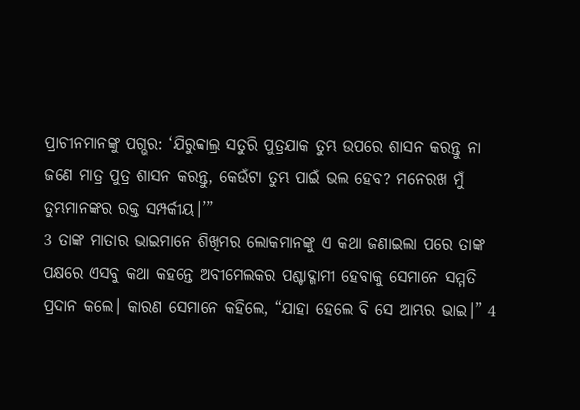ପ୍ରାଚୀନମାନଙ୍କୁ ପଗ୍ଭର: ‘ଯିରୁବ୍ବାଲ୍ର ସତୁରି ପୁତ୍ରଯାକ ତୁମ୍ଭ ଉପରେ ଶାସନ କରନ୍ତୁ ନା ଜଣେ ମାତ୍ର ପୁତ୍ର ଶାସନ କରନ୍ତୁ, କେଉଁଟା ତୁମ୍ଭ ପାଇଁ ଭଲ ହେବ? ମନେରଖ ମୁଁ ତୁମ୍ଭମାନଙ୍କର ରକ୍ତ ସମ୍ପର୍କୀୟ।’”
3 ତାଙ୍କ ମାତାର ଭାଇମାନେ ଶିଖିମର ଲୋକମାନଙ୍କୁ ଏ କଥା ଜଣାଇଲା ପରେ ତାଙ୍କ ପକ୍ଷରେ ଏସବୁ କଥା କହନ୍ତେ ଅବୀମେଲକର ପଶ୍ଚାଦ୍ଗାମୀ ହେବାକୁ ସେମାନେ ସମ୍ମତି ପ୍ରଦାନ କଲେ। କାରଣ ସେମାନେ କହିଲେ, “ଯାହା ହେଲେ ବି ସେ ଆମ୍ଭର ଭାଇ।” 4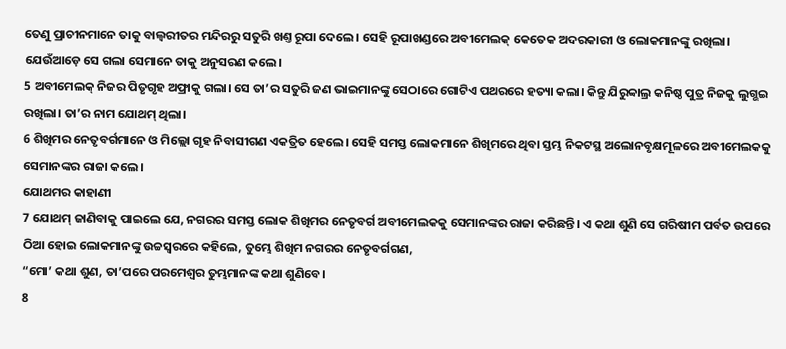ତେଣୁ ପ୍ରାଚୀନମାନେ ତାକୁ ବାଲ୍ବରୀତର ମନ୍ଦିରରୁ ସତୁରି ଖଣ୍ତ ରୂପା ଦେଲେ। ସେହି ରୂପାଖଣ୍ଡରେ ଅବୀମେଲକ୍ କେତେକ ଅଦରକାରୀ ଓ ଲୋକମାନଙ୍କୁ ରଖିଲା। ଯେଉଁଆଡ଼େ ସେ ଗଲା ସେମାନେ ତାକୁ ଅନୁସରଣ କଲେ।
5 ଅବୀମେଲକ୍ ନିଜର ପିତୃଗୃହ ଅଫ୍ରାକୁ ଗଲା। ସେ ତା’ର ସତୁରି ଜଣ ଭାଇମାନଙ୍କୁ ସେଠାରେ ଗୋଟିଏ ପଥରରେ ହତ୍ୟା କଲା। କିନ୍ତୁ ଯିରୁବ୍ବାଲ୍ର କନିଷ୍ଠ ପୁତ୍ର ନିଜକୁ ଲୁଗ୍ଭଇ ରଖିଲା। ତା’ର ନାମ ଯୋଥମ୍ ଥିଲା।
6 ଶିଖିମର ନେତୃବର୍ଗମାନେ ଓ ମିଲ୍ଲୋ ଗୃହ ନିବାସୀଗଣ ଏକତ୍ରିତ ହେଲେ। ସେହି ସମସ୍ତ ଲୋକମାନେ ଶିଖିମରେ ଥିବା ସ୍ତମ୍ଭ ନିକଟସ୍ଥ ଅଲୋନବୃକ୍ଷମୂଳରେ ଅବୀମେଲକକୁ ସେମାନଙ୍କର ରାଜା କଲେ।
ଯୋଥମର କାହାଣୀ
7 ଯୋଥମ୍ ଜାଣିବାକୁ ପାଇଲେ ଯେ, ନଗରର ସମସ୍ତ ଲୋକ ଶିଖିମର ନେତୃବର୍ଗ ଅବୀମେଲକକୁ ସେମାନଙ୍କର ରାଜା କରିଛନ୍ତି। ଏ କଥା ଶୁଣି ସେ ଗରିଷୀମ ପର୍ବତ ଉପରେ ଠିଆ ହୋଇ ଲୋକମାନଙ୍କୁ ଉଚ୍ଚସ୍ୱରରେ କହିଲେ, ତୁମ୍ଭେ ଶିଖିମ ନଗରର ନେତୃବର୍ଗଗଣ,
“ମୋ’ କଥା ଶୁଣ, ତା’ପରେ ପରମେଶ୍ୱର ତୁମ୍ଭମାନଙ୍କ କଥା ଶୁଣିବେ।
8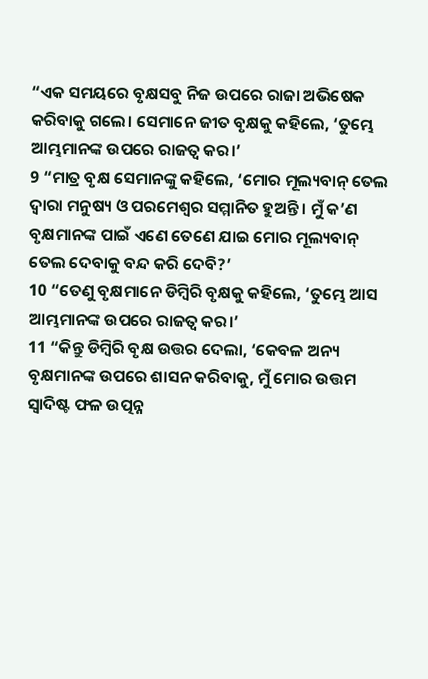“ଏକ ସମୟରେ ବୃକ୍ଷସବୁ ନିଜ ଉପରେ ରାଜା ଅଭିଷେକ କରିବାକୁ ଗଲେ। ସେମାନେ ଜୀତ ବୃକ୍ଷକୁ କହିଲେ, ‘ତୁମ୍ଭେ ଆମ୍ଭମାନଙ୍କ ଉପରେ ରାଜତ୍ୱ କର।’
9 “ମାତ୍ର ବୃକ୍ଷ ସେମାନଙ୍କୁ କହିଲେ, ‘ମୋର ମୂଲ୍ୟବାନ୍ ତେଲ ଦ୍ୱାରା ମନୁଷ୍ୟ ଓ ପରମେଶ୍ୱର ସମ୍ମାନିତ ହୁଅନ୍ତି। ମୁଁ କ’ଣ ବୃକ୍ଷମାନଙ୍କ ପାଇଁ ଏଣେ ତେଣେ ଯାଇ ମୋର ମୂଲ୍ୟବାନ୍ ତେଲ ଦେବାକୁ ବନ୍ଦ କରି ଦେବି?’
10 “ତେଣୁ ବୃକ୍ଷମାନେ ଡିମ୍ବିରି ବୃକ୍ଷକୁ କହିଲେ, ‘ତୁମ୍ଭେ ଆସ ଆମ୍ଭମାନଙ୍କ ଉପରେ ରାଜତ୍ୱ କର।’
11 “କିନ୍ତୁ ଡିମ୍ବିରି ବୃକ୍ଷ ଉତ୍ତର ଦେଲା, ‘କେବଳ ଅନ୍ୟ ବୃକ୍ଷମାନଙ୍କ ଉପରେ ଶାସନ କରିବାକୁ, ମୁଁ ମୋର ଉତ୍ତମ ସ୍ୱାଦିଷ୍ଟ ଫଳ ଉତ୍ପନ୍ନ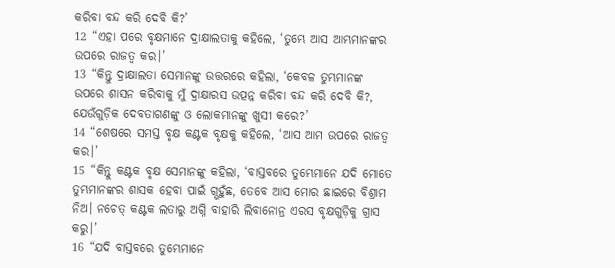କରିବା ବନ୍ଦ କରି ଦେବି କି?’
12 “ଏହା ପରେ ବୃକ୍ଷମାନେ ଦ୍ରାକ୍ଷାଲତାକୁ କହିଲେ, ‘ତୁମ୍ଭେ ଆସ ଆମ୍ଭମାନଙ୍କର ଉପରେ ରାଜତ୍ୱ କର।’
13 “କିନ୍ତୁ ଦ୍ରାକ୍ଷାଲତା ସେମାନଙ୍କୁ ଉତ୍ତରରେ କହିଲା, ‘କେବଳ ତୁମ୍ଭମାନଙ୍କ ଉପରେ ଶାସନ କରିବାକୁ ମୁଁ ଦ୍ରାକ୍ଷାରସ ଉତ୍ପନ୍ନ କରିବା ବନ୍ଦ କରି ଦେବି କି?, ଯେଉଁଗୁଡ଼ିକ ଦେବତାଗଣଙ୍କୁ ଓ ଲୋକମାନଙ୍କୁ ଖୁସୀ କରେ?’
14 “ଶେଷରେ ସମସ୍ତ ବୃକ୍ଷ କଣ୍ଟକ ବୃକ୍ଷକୁ କହିଲେ, ‘ଆସ ଆମ ଉପରେ ରାଜତ୍ୱ କର।’
15 “କିନ୍ତୁ କଣ୍ଟକ ବୃକ୍ଷ ସେମାନଙ୍କୁ କହିଲା, ‘ବାସ୍ତବରେ ତୁମ୍ଭେମାନେ ଯଦି ମୋତେ ତୁମ୍ଭମାନଙ୍କର ଶାସକ ହେବା ପାଇଁ ଗ୍ଭହୁଁଛ, ତେବେ ଆସ ମୋର ଛାଇରେ ବିଶ୍ରାମ ନିଅ। ନଚେତ୍ କଣ୍ଟକ ଲତାରୁ ଅଗ୍ନି ବାହାରି ଲିବାନୋନ୍ର ଏରସ ବୃକ୍ଷଗୁଡ଼ିକୁ ଗ୍ରାସ କରୁ।’
16 “ଯଦି ବାସ୍ତବରେ ତୁମ୍ଭେମାନେ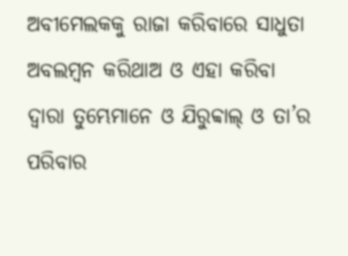ଅବୀମେଲକକୁ ରାଜା କରିବାରେ ସାଧୁତା ଅବଲମ୍ବନ କରିଥାଅ ଓ ଏହା କରିବା ଦ୍ୱାରା ତୁମ୍ଭେମାନେ ଓ ଯିରୁବ୍ବାଲ୍ ଓ ତା’ର ପରିବାର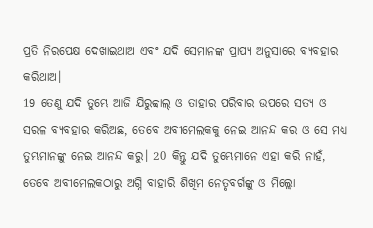ପ୍ରତି ନିରପେକ୍ଷ ଦେଖାଇଥାଅ ଏବଂ ଯଦି ସେମାନଙ୍କ ପ୍ରାପ୍ୟ ଅନୁସାରେ ବ୍ୟବହାର କରିଥାଅ।
19 ତେଣୁ ଯଦି ତୁମ୍ଭେ ଆଜି ଯିରୁବ୍ବାଲ୍ ଓ ତାହାର ପରିବାର ଉପରେ ସତ୍ୟ ଓ ସରଳ ବ୍ୟବହାର କରିଅଛ, ତେବେ ଅବୀମେଲକକୁ ନେଇ ଆନନ୍ଦ କର ଓ ସେ ମଧ୍ୟ ତୁମ୍ଭମାନଙ୍କୁ ନେଇ ଆନନ୍ଦ କରୁ। 20 କିନ୍ତୁ ଯଦି ତୁମ୍ଭେମାନେ ଏହା କରି ନାହଁ, ତେବେ ଅବୀମେଲକଠାରୁ ଅଗ୍ନି ବାହାରି ଶିଖିମ ନେତୃବର୍ଗଙ୍କୁ ଓ ମିଲ୍ଲୋ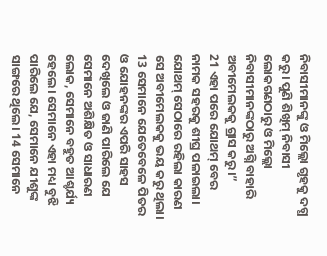ନିବାସୀମାନଙ୍କୁ ଓ ମିଲ୍ଲୋ ଗୃହକୁ ଦଗ୍ଧ କରୁ। ପୁଣି ଶିଖିମ୍ ନିବାସୀ ଲୋକଗଣଠାରୁ ଓ ମିଲ୍ଲୋ ନିବାସୀମାନଙ୍କଠାରୁ ଅଗ୍ନି ବାହାରି ଅବୀମେଲକକୁ ଗ୍ରାସ କରୁ।”
21 ଏହା ପରେ ଯୋଥମ୍ ବେର ନାମକ ସହରକୁ ଶୀଘ୍ର ପଳାଇଲା। ଯୋଥମ୍ ସେଠାରେ ରହିଲା କାରଣ ସେ ଅବୀମେଲକକୁ ଭୟ କରୁ ଥିଲା।
13 ସେମାନେ ଯେତେବେଳେ ପିତର ଓ ଯୋହନଙ୍କର ଏପରି ସାହସ ଦେଖିଲେ ଓ ଜାଣି ପାରିଲେ ଯେ ସେମାନେ ଅଶିକ୍ଷିତ ଓ ସାଧାରଣ ଲୋକ, ସେମାନେ ବହୁତ ଆଶ୍ଚର୍ଯ୍ୟ ହେଲେ। ସେମାନେ ଏହା ମଧ୍ୟ ବୁଝି ପାରିଲେ ଯେ, ସେମାନେ ଯୀଶୁଙ୍କ ସାଙ୍ଗରେ ଥିଲେ। 14 ସେମାନେ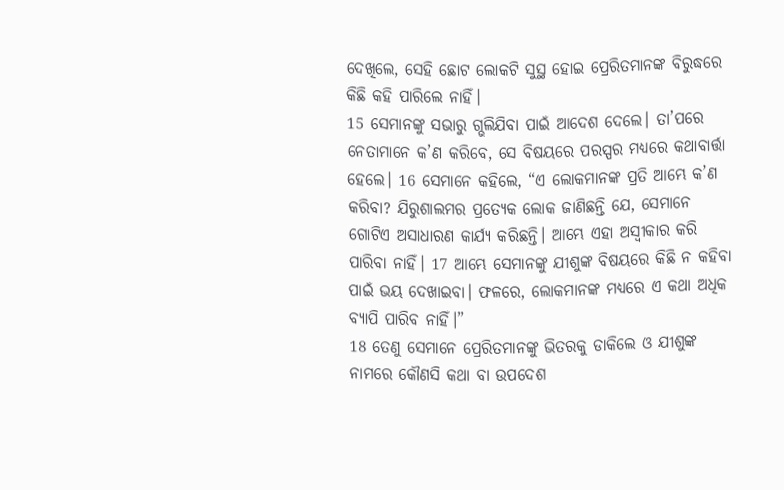ଦେଖିଲେ, ସେହି ଛୋଟ ଲୋକଟି ସୁସ୍ଥ ହୋଇ ପ୍ରେରିତମାନଙ୍କ ବିରୁଦ୍ଧରେ କିଛି କହି ପାରିଲେ ନାହିଁ।
15 ସେମାନଙ୍କୁ ସଭାରୁ ଗ୍ଭଲିଯିବା ପାଇଁ ଆଦେଶ ଦେଲେ। ତା’ପରେ ନେତାମାନେ କ’ଣ କରିବେ, ସେ ବିଷୟରେ ପରସ୍ପର ମଧ୍ୟରେ କଥାବାର୍ତ୍ତା ହେଲେ। 16 ସେମାନେ କହିଲେ, “ଏ ଲୋକମାନଙ୍କ ପ୍ରତି ଆମ୍ଭେ କ’ଣ କରିବା? ଯିରୁଶାଲମର ପ୍ରତ୍ୟେକ ଲୋକ ଜାଣିଛନ୍ତି ଯେ, ସେମାନେ ଗୋଟିଏ ଅସାଧାରଣ କାର୍ଯ୍ୟ କରିଛନ୍ତି। ଆମ୍ଭେ ଏହା ଅସ୍ୱୀକାର କରି ପାରିବା ନାହିଁ। 17 ଆମ୍ଭେ ସେମାନଙ୍କୁ ଯୀଶୁଙ୍କ ବିଷୟରେ କିଛି ନ କହିବା ପାଇଁ ଭୟ ଦେଖାଇବା। ଫଳରେ, ଲୋକମାନଙ୍କ ମଧ୍ୟରେ ଏ କଥା ଅଧିକ ବ୍ୟାପି ପାରିବ ନାହିଁ।”
18 ତେଣୁ ସେମାନେ ପ୍ରେରିତମାନଙ୍କୁ ଭିତରକୁ ଡାକିଲେ ଓ ଯୀଶୁଙ୍କ ନାମରେ କୌଣସି କଥା ବା ଉପଦେଶ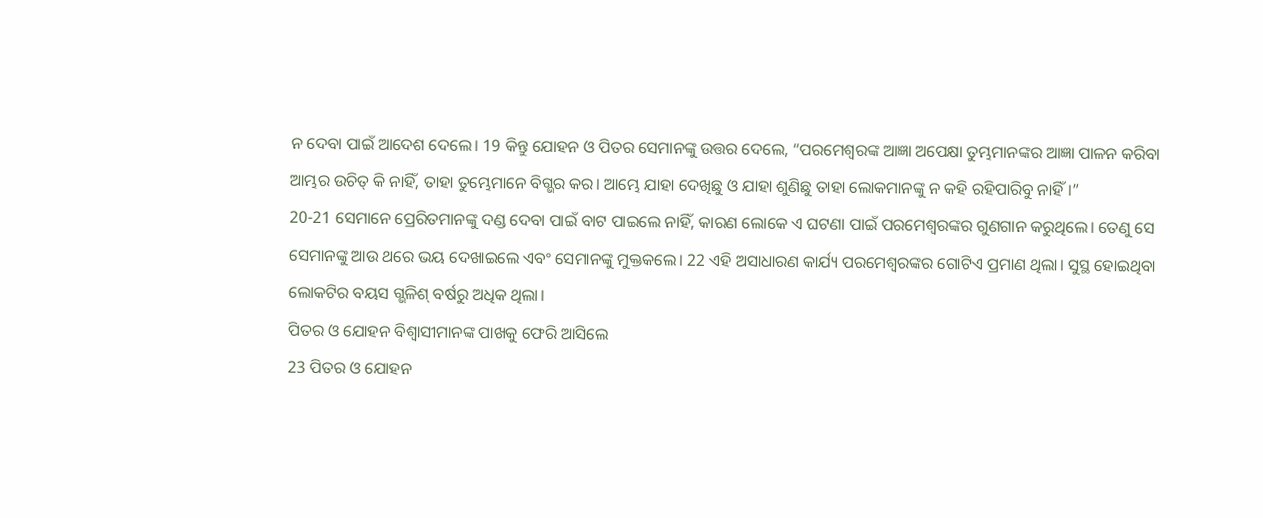ନ ଦେବା ପାଇଁ ଆଦେଶ ଦେଲେ। 19 କିନ୍ତୁ ଯୋହନ ଓ ପିତର ସେମାନଙ୍କୁ ଉତ୍ତର ଦେଲେ, “ପରମେଶ୍ୱରଙ୍କ ଆଜ୍ଞା ଅପେକ୍ଷା ତୁମ୍ଭମାନଙ୍କର ଆଜ୍ଞା ପାଳନ କରିବା ଆମ୍ଭର ଉଚିତ୍ କି ନାହିଁ, ତାହା ତୁମ୍ଭେମାନେ ବିଗ୍ଭର କର। ଆମ୍ଭେ ଯାହା ଦେଖିଛୁ ଓ ଯାହା ଶୁଣିଛୁ ତାହା ଲୋକମାନଙ୍କୁ ନ କହି ରହିପାରିବୁ ନାହିଁ।”
20-21 ସେମାନେ ପ୍ରେରିତମାନଙ୍କୁ ଦଣ୍ଡ ଦେବା ପାଇଁ ବାଟ ପାଇଲେ ନାହିଁ, କାରଣ ଲୋକେ ଏ ଘଟଣା ପାଇଁ ପରମେଶ୍ୱରଙ୍କର ଗୁଣଗାନ କରୁଥିଲେ। ତେଣୁ ସେ ସେମାନଙ୍କୁ ଆଉ ଥରେ ଭୟ ଦେଖାଇଲେ ଏବଂ ସେମାନଙ୍କୁ ମୁକ୍ତକଲେ। 22 ଏହି ଅସାଧାରଣ କାର୍ଯ୍ୟ ପରମେଶ୍ୱରଙ୍କର ଗୋଟିଏ ପ୍ରମାଣ ଥିଲା। ସୁସ୍ଥ ହୋଇଥିବା ଲୋକଟିର ବୟସ ଗ୍ଭଳିଶ୍ ବର୍ଷରୁ ଅଧିକ ଥିଲା।
ପିତର ଓ ଯୋହନ ବିଶ୍ୱାସୀମାନଙ୍କ ପାଖକୁ ଫେରି ଆସିଲେ
23 ପିତର ଓ ଯୋହନ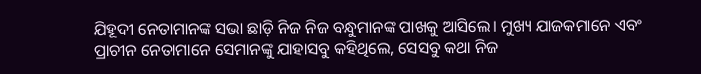ଯିହୂଦୀ ନେତାମାନଙ୍କ ସଭା ଛାଡ଼ି ନିଜ ନିଜ ବନ୍ଧୁମାନଙ୍କ ପାଖକୁ ଆସିଲେ। ମୁଖ୍ୟ ଯାଜକମାନେ ଏବଂ ପ୍ରାଚୀନ ନେତାମାନେ ସେମାନଙ୍କୁ ଯାହାସବୁ କହିଥିଲେ, ସେସବୁ କଥା ନିଜ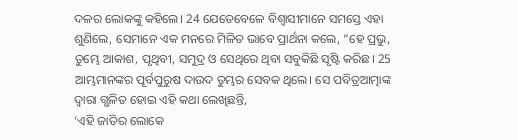ଦଳର ଲୋକଙ୍କୁ କହିଲେ। 24 ଯେତେବେଳେ ବିଶ୍ୱାସୀମାନେ ସମସ୍ତେ ଏହା ଶୁଣିଲେ, ସେମାନେ ଏକ ମନରେ ମିଳିତ ଭାବେ ପ୍ରାର୍ଥନା କଲେ, “ହେ ପ୍ରଭୁ, ତୁମ୍ଭେ ଆକାଶ, ପୃଥିବୀ, ସମୁଦ୍ର ଓ ସେଥିରେ ଥିବା ସବୁକିଛି ସୃଷ୍ଟି କରିଛ। 25 ଆମ୍ଭମାନଙ୍କର ପୂର୍ବପୁରୁଷ ଦାଉଦ ତୁମ୍ଭର ସେବକ ଥିଲେ। ସେ ପବିତ୍ରଆତ୍ମାଙ୍କ ଦ୍ୱାରା ଗ୍ଭଳିତ ହୋଇ ଏହି କଥା ଲେଖିଛନ୍ତି,
‘ଏହି ଜାତିର ଲୋକେ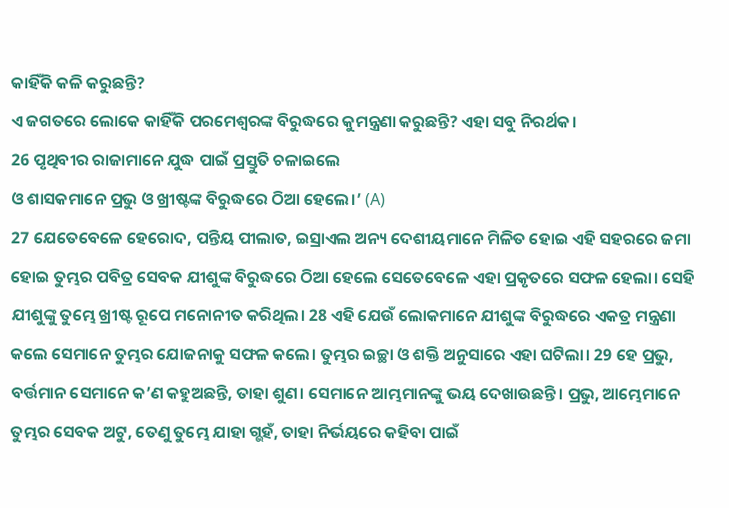କାହିଁକି କଳି କରୁଛନ୍ତି?
ଏ ଜଗତରେ ଲୋକେ କାହିଁକି ପରମେଶ୍ୱରଙ୍କ ବିରୁଦ୍ଧରେ କୁମନ୍ତ୍ରଣା କରୁଛନ୍ତି? ଏହା ସବୁ ନିରର୍ଥକ।
26 ପୃଥିବୀର ରାଜାମାନେ ଯୁଦ୍ଧ ପାଇଁ ପ୍ରସ୍ତୁତି ଚଳାଇଲେ
ଓ ଶାସକମାନେ ପ୍ରଭୁ ଓ ଖ୍ରୀଷ୍ଟଙ୍କ ବିରୁଦ୍ଧରେ ଠିଆ ହେଲେ।’ (A)
27 ଯେତେବେଳେ ହେରୋଦ, ପନ୍ତିୟ ପୀଲାତ, ଇସ୍ରାଏଲ ଅନ୍ୟ ଦେଶୀୟମାନେ ମିଳିତ ହୋଇ ଏହି ସହରରେ ଜମା ହୋଇ ତୁମ୍ଭର ପବିତ୍ର ସେବକ ଯୀଶୁଙ୍କ ବିରୁଦ୍ଧରେ ଠିଆ ହେଲେ ସେତେବେଳେ ଏହା ପ୍ରକୃତରେ ସଫଳ ହେଲା। ସେହି ଯୀଶୁଙ୍କୁ ତୁମ୍ଭେ ଖ୍ରୀଷ୍ଟ ରୂପେ ମନୋନୀତ କରିଥିଲ। 28 ଏହି ଯେଉଁ ଲୋକମାନେ ଯୀଶୁଙ୍କ ବିରୁଦ୍ଧରେ ଏକତ୍ର ମନ୍ତ୍ରଣା କଲେ ସେମାନେ ତୁମ୍ଭର ଯୋଜନାକୁ ସଫଳ କଲେ। ତୁମ୍ଭର ଇଚ୍ଛା ଓ ଶକ୍ତି ଅନୁସାରେ ଏହା ଘଟିଲା। 29 ହେ ପ୍ରଭୁ, ବର୍ତ୍ତମାନ ସେମାନେ କ’ଣ କହୁଅଛନ୍ତି, ତାହା ଶୁଣ। ସେମାନେ ଆମ୍ଭମାନଙ୍କୁ ଭୟ ଦେଖାଉଛନ୍ତି। ପ୍ରଭୁ, ଆମ୍ଭେମାନେ ତୁମ୍ଭର ସେବକ ଅଟୁ, ତେଣୁ ତୁମ୍ଭେ ଯାହା ଗ୍ଭହଁ, ତାହା ନିର୍ଭୟରେ କହିବା ପାଇଁ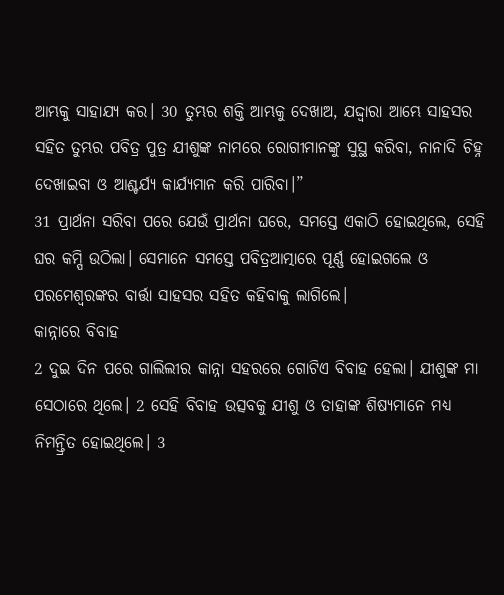ଆମ୍ଭକୁ ସାହାଯ୍ୟ କର। 30 ତୁମ୍ଭର ଶକ୍ତି ଆମ୍ଭକୁ ଦେଖାଅ, ଯଦ୍ଦ୍ୱାରା ଆମ୍ଭେ ସାହସର ସହିତ ତୁମ୍ଭର ପବିତ୍ର ପୁତ୍ର ଯୀଶୁଙ୍କ ନାମରେ ରୋଗୀମାନଙ୍କୁ ସୁସ୍ଥ କରିବା, ନାନାଦି ଚିହ୍ନ ଦେଖାଇବା ଓ ଆଶ୍ଚର୍ଯ୍ୟ କାର୍ଯ୍ୟମାନ କରି ପାରିବା।”
31 ପ୍ରାର୍ଥନା ସରିବା ପରେ ଯେଉଁ ପ୍ରାର୍ଥନା ଘରେ, ସମସ୍ତେ ଏକାଠି ହୋଇଥିଲେ, ସେହି ଘର କମ୍ପି ଉଠିଲା। ସେମାନେ ସମସ୍ତେ ପବିତ୍ରଆତ୍ମାରେ ପୂର୍ଣ୍ଣ ହୋଇଗଲେ ଓ ପରମେଶ୍ୱରଙ୍କର ବାର୍ତ୍ତା ସାହସର ସହିତ କହିବାକୁ ଲାଗିଲେ।
କାନ୍ନାରେ ବିବାହ
2 ଦୁଇ ଦିନ ପରେ ଗାଲିଲୀର କାନ୍ନା ସହରରେ ଗୋଟିଏ ବିବାହ ହେଲା। ଯୀଶୁଙ୍କ ମା ସେଠାରେ ଥିଲେ। 2 ସେହି ବିବାହ ଉତ୍ସବକୁ ଯୀଶୁ ଓ ତାହାଙ୍କ ଶିଷ୍ୟମାନେ ମଧ୍ୟ ନିମନ୍ତ୍ରିତ ହୋଇଥିଲେ। 3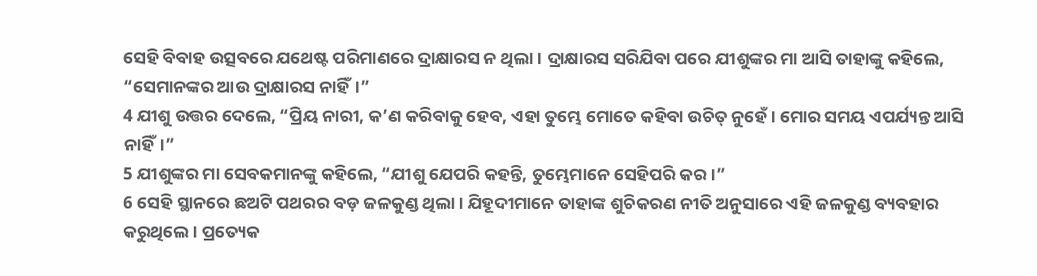ସେହି ବିବାହ ଉତ୍ସବରେ ଯଥେଷ୍ଟ ପରିମାଣରେ ଦ୍ରାକ୍ଷାରସ ନ ଥିଲା। ଦ୍ରାକ୍ଷାରସ ସରିଯିବା ପରେ ଯୀଶୁଙ୍କର ମା ଆସି ତାହାଙ୍କୁ କହିଲେ, “ସେମାନଙ୍କର ଆଉ ଦ୍ରାକ୍ଷାରସ ନାହିଁ।”
4 ଯୀଶୁ ଉତ୍ତର ଦେଲେ, “ପ୍ରିୟ ନାରୀ, କ’ଣ କରିବାକୁ ହେବ, ଏହା ତୁମ୍ଭେ ମୋତେ କହିବା ଉଚିତ୍ ନୁହେଁ। ମୋର ସମୟ ଏପର୍ଯ୍ୟନ୍ତ ଆସି ନାହିଁ।”
5 ଯୀଶୁଙ୍କର ମା ସେବକମାନଙ୍କୁ କହିଲେ, “ଯୀଶୁ ଯେପରି କହନ୍ତି, ତୁମ୍ଭେମାନେ ସେହିପରି କର।”
6 ସେହି ସ୍ଥାନରେ ଛଅଟି ପଥରର ବଡ଼ ଜଳକୁଣ୍ଡ ଥିଲା। ଯିହୂଦୀମାନେ ତାହାଙ୍କ ଶୁଚିକରଣ ନୀତି ଅନୁସାରେ ଏହି ଜଳକୁଣ୍ଡ ବ୍ୟବହାର କରୁଥିଲେ। ପ୍ରତ୍ୟେକ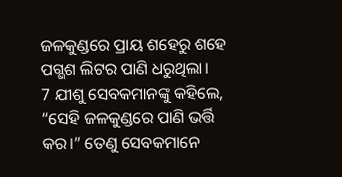ଜଳକୁଣ୍ଡରେ ପ୍ରାୟ ଶହେରୁ ଶହେ ପଗ୍ଭଶ ଲିଟର ପାଣି ଧରୁଥିଲା।
7 ଯୀଶୁ ସେବକମାନଙ୍କୁ କହିଲେ, “ସେହି ଜଳକୁଣ୍ଡରେ ପାଣି ଭର୍ତ୍ତି କର।” ତେଣୁ ସେବକମାନେ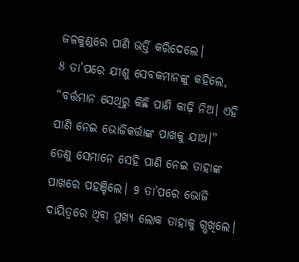ଜଳକୁଣ୍ଡରେ ପାଣି ଭର୍ତ୍ତି କରିଦେଲେ।
8 ତା’ପରେ ଯୀଶୁ ସେବକମାନଙ୍କୁ କହିଲେ, “ବର୍ତ୍ତମାନ ସେଥିରୁ କିଛି ପାଣି କାଢ଼ି ନିଅ। ଏହି ପାଣି ନେଇ ଭୋଜିକର୍ତ୍ତାଙ୍କ ପାଖକୁ ଯାଅ।”
ତେଣୁ ସେମାନେ ସେହି ପାଣି ନେଇ ତାହାଙ୍କ ପାଖରେ ପହଞ୍ଚିଲେ। 9 ତା’ପରେ ଭୋଜି ଦାୟିତ୍ୱରେ ଥିବା ମୁଖ୍ୟ ଲୋକ ତାହାକୁ ଗ୍ଭଖିଲେ।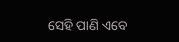ସେହି ପାଣି ଏବେ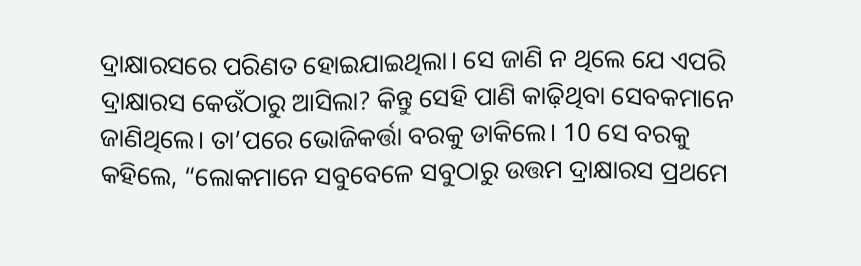ଦ୍ରାକ୍ଷାରସରେ ପରିଣତ ହୋଇଯାଇଥିଲା। ସେ ଜାଣି ନ ଥିଲେ ଯେ ଏପରି ଦ୍ରାକ୍ଷାରସ କେଉଁଠାରୁ ଆସିଲା? କିନ୍ତୁ ସେହି ପାଣି କାଢ଼ିଥିବା ସେବକମାନେ ଜାଣିଥିଲେ। ତା’ପରେ ଭୋଜିକର୍ତ୍ତା ବରକୁ ଡାକିଲେ। 10 ସେ ବରକୁ କହିଲେ, “ଲୋକମାନେ ସବୁବେଳେ ସବୁଠାରୁ ଉତ୍ତମ ଦ୍ରାକ୍ଷାରସ ପ୍ରଥମେ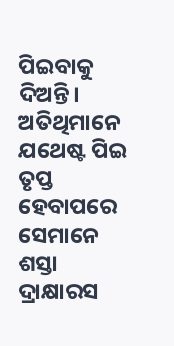ପିଇବାକୁ ଦିଅନ୍ତି। ଅତିଥିମାନେ ଯଥେଷ୍ଟ ପିଇ ତୃପ୍ତ ହେବାପରେ ସେମାନେ ଶସ୍ତା ଦ୍ରାକ୍ଷାରସ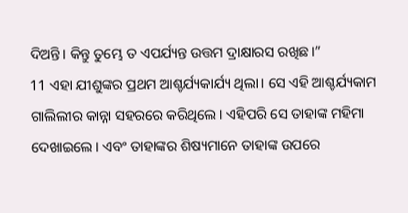ଦିଅନ୍ତି। କିନ୍ତୁ ତୁମ୍ଭେ ତ ଏପର୍ଯ୍ୟନ୍ତ ଉତ୍ତମ ଦ୍ରାକ୍ଷାରସ ରଖିଛ।”
11 ଏହା ଯୀଶୁଙ୍କର ପ୍ରଥମ ଆଶ୍ଚର୍ଯ୍ୟକାର୍ଯ୍ୟ ଥିଲା। ସେ ଏହି ଆଶ୍ଚର୍ଯ୍ୟକାମ ଗାଲିଲୀର କାନ୍ନା ସହରରେ କରିଥିଲେ। ଏହିପରି ସେ ତାହାଙ୍କ ମହିମା ଦେଖାଇଲେ। ଏବଂ ତାହାଙ୍କର ଶିଷ୍ୟମାନେ ତାହାଙ୍କ ଉପରେ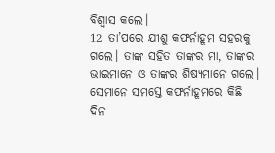ବିଶ୍ୱାସ କଲେ।
12 ତା’ପରେ ଯୀଶୁ କଫର୍ନାହୂମ ସହରକୁ ଗଲେ। ତାଙ୍କ ସହିତ ତାଙ୍କର ମା, ତାଙ୍କର ଭାଇମାନେ ଓ ତାଙ୍କର ଶିଷ୍ୟମାନେ ଗଲେ। ସେମାନେ ସମସ୍ତେ କଫର୍ନାହୂମରେ କିଛି ଦିନ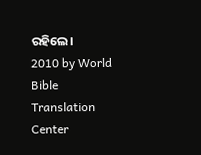ରହିଲେ।
2010 by World Bible Translation Center